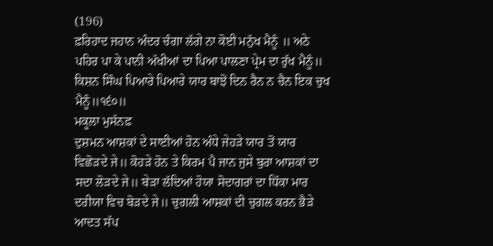(196)
ਫ਼ਰਿਹਾਦ ਜਹਾਨ ਅੰਦਰ ਚੰਗਾ ਲੱਗੇ ਨਾ ਕੋਈ ਮਨੁੱਖ ਮੈਨੂੰ ॥ ਅਠੇ ਪਹਿਰ ਪਾ ਕੇ ਪਾਨੀ ਅੱਖੀਆਂ ਦਾ ਪਿਆ ਪਾਲਣਾ ਪ੍ਰੇਮ ਦਾ ਰੁੱਖ ਮੈਨੂੰ॥ ਕਿਸ਼ਨ ਸਿੰਘ ਪਿਆਰੇ ਪਿਆਰੇ ਯਾਰ ਬਾਝੋਂ ਦਿਨ ਰੈਨ ਨ ਚੈਨ ਇਕ ਚੁਖ ਮੈਨੂੰ॥੧੬੦॥
ਮਕੂਲਾ ਮੁਸੱਨਫ਼
ਦੁਸ਼ਮਨ ਆਸ਼ਕਾਂ ਦੇ ਸਾਈਆਂ ਹੋਨ ਅੰਧੇ ਜੇਹੜੇ ਯਾਰ ਤੋਂ ਯਾਰ ਵਿਛੋੜਦੇ ਜੇ॥ ਕੋਹੜੇ ਹੋਨ ਤੇ ਕਿਰਮ ਪੈ ਜਾਨ ਜੁਸੇ ਬੁਰਾ ਆਸ਼ਕਾਂ ਦਾ ਸਦਾ ਲੋੜਦੇ ਜੇ॥ ਬੇੜਾ ਲੱਦਿਆਂ ਹੋਯਾ ਸੋਦਾਗਰਾਂ ਦਾ ਧਿੱਕਾ ਮਾਰ ਦਰੀਯਾ ਵਿਚ ਬੋੜਦੇ ਜੇ॥ ਚੁਗਲੀ ਆਸ਼ਕਾਂ ਦੀ ਚੁਗਲ ਕਰਨ ਭੈੜੇ ਆਦਤ ਸੱਪ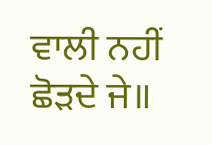ਵਾਲੀ ਨਹੀਂ ਛੋੜਦੇ ਜੇ॥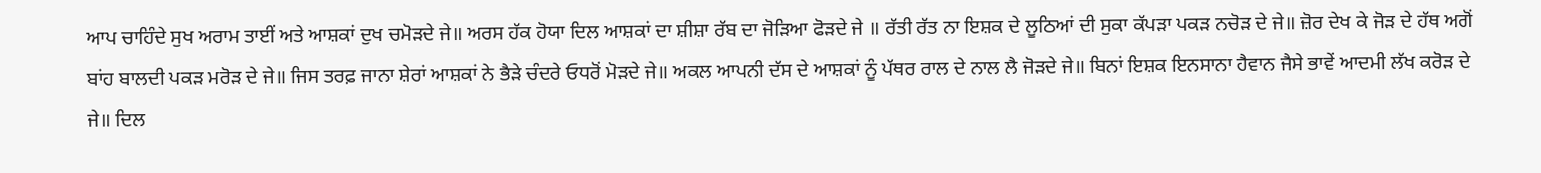ਆਪ ਚਾਹਿੰਦੇ ਸੁਖ ਅਰਾਮ ਤਾਈਂ ਅਤੇ ਆਸ਼ਕਾਂ ਦੁਖ ਚਮੋੜਦੇ ਜੇ॥ ਅਰਸ ਹੱਕ ਹੋਯਾ ਦਿਲ ਆਸ਼ਕਾਂ ਦਾ ਸ਼ੀਸ਼ਾ ਰੱਬ ਦਾ ਜੋੜਿਆ ਫੋੜਦੇ ਜੇ ॥ ਰੱਤੀ ਰੱਤ ਨਾ ਇਸ਼ਕ ਦੇ ਲੂਠਿਆਂ ਦੀ ਸੁਕਾ ਕੱਪੜਾ ਪਕੜ ਨਚੋੜ ਦੇ ਜੇ॥ ਜ਼ੋਰ ਦੇਖ ਕੇ ਜੋੜ ਦੇ ਹੱਥ ਅਗੋਂ ਬਾਂਹ ਬਾਲਦੀ ਪਕੜ ਮਰੋੜ ਦੇ ਜੇ॥ ਜਿਸ ਤਰਫ਼ ਜਾਨਾ ਸ਼ੇਰਾਂ ਆਸ਼ਕਾਂ ਨੇ ਭੈੜੇ ਚੰਦਰੇ ਓਧਰੋਂ ਮੋੜਦੇ ਜੇ॥ ਅਕਲ ਆਪਨੀ ਦੱਸ ਦੇ ਆਸ਼ਕਾਂ ਨੂੰ ਪੱਥਰ ਰਾਲ ਦੇ ਨਾਲ ਲੈ ਜੋੜਦੇ ਜੇ॥ ਬਿਨਾਂ ਇਸ਼ਕ ਇਨਸਾਨਾ ਹੈਵਾਨ ਜੈਸੇ ਭਾਵੇਂ ਆਦਮੀ ਲੱਖ ਕਰੋੜ ਦੇ ਜੇ॥ ਦਿਲ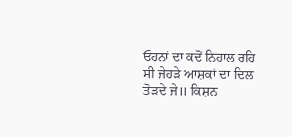ਓਹਨਾਂ ਦਾ ਕਦੋਂ ਨਿਹਾਲ ਰਹਿ ਸੀ ਜੇਹੜੇ ਆਸ਼ਕਾਂ ਦਾ ਦਿਲ ਤੋੜਦੇ ਜੇ॥ ਕਿਸ਼ਨ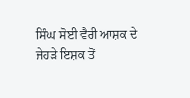ਸਿੰਘ ਸੋਈ ਵੈਰੀ ਆਸ਼ਕ ਦੇ ਜੇਹੜੇ ਇਸ਼ਕ ਤੋਂ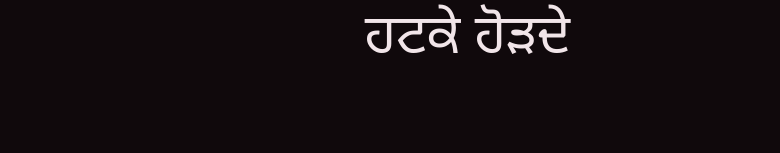ਹਟਕੇ ਹੋੜਦੇ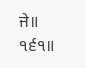ਜੇ॥ ੧੬੧॥